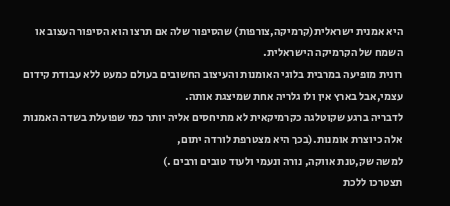היא אמנית ישראלית(קרמיקה,צורפות) שהסיפור שלה אם תרצו הוא הסיפור העצוב או השמח של הקרמיקה הישראלית.
רונית מופיעה במרבית בלוגי האומנות והעיצוב החשובים בעולם כמעט ללא עבודת קידום עצמי,אבל בארץ אין ולו גלריה אחת שמיצגת אותה.
לדבריה ברגע שקוטלגה כקרמיקאית לא מתיחסים אליה יותר כמי שפועלת בשדה האמנות אלה כיוצרת אומנות.(בכך היא מצטרפת לורדה יתום,
למשה שק,טנת אווקה, נורה ונעמי ולעוד טובים ורבים .)
תצטרכו ללכת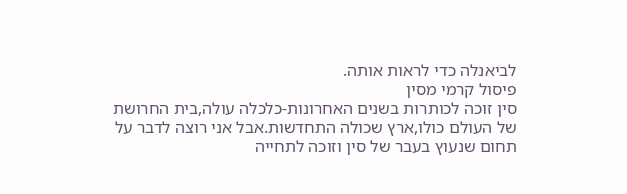לביאנלה כדי לראות אותה.
פיסול קרמי מסין
סין זוכה לכותרות בשנים האחרונות-כלכלה עולה,בית החרושת של העולם כולו,ארץ שכולה התחדשות.אבל אני רוצה לדבר על תחום שנעוץ בעבר של סין וזוכה לתחייה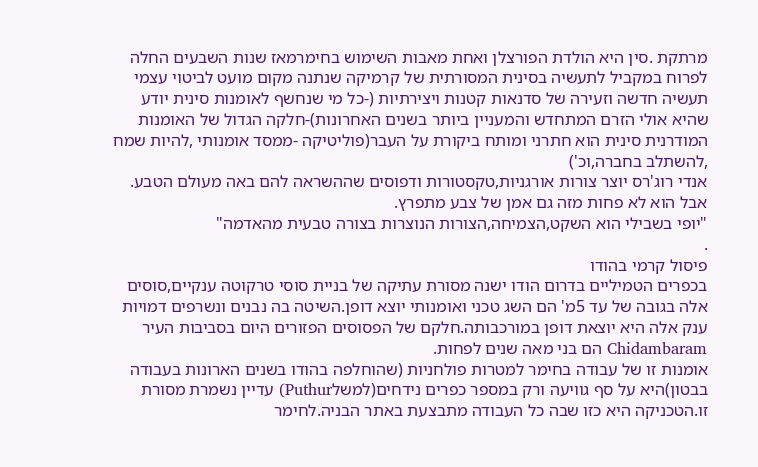מרתקת .סין היא הולדת הפורצלן ואחת מאבות השימוש בחימרמאז שנות השבעים החלה לפרוח במקביל לתעשיה בסינית המסורתית של קרמיקה שנתנה מקום מועט לביטוי עצמי תעשיה חדשה וזעירה של סדנאות קטנות ויצירתיות (-כל מי שנחשף לאומנות סינית יודע שהיא אולי הזרם המתחדש והמעניין ביותר בשנים האחרונות)-חלקה הגדול של האומנות המודרנית סינית הוא חתרני ומותח ביקורת על העבר(פוליטיקה -ממסד אומנותי ,להיות שמח ,להשתלב בחברה,וכ')
אנדי רוג'רס יוצר צורות אורגניות,טקסטורות ודפוסים שההשראה להם באה מעולם הטבע. אבל הוא לא פחות מזה גם אמן של צבע מתפרץ.
"יופי בשבילי הוא השקט,הצמיחה,הצורות הנוצרות בצורה טבעית מהאדמה"
.
פיסול קרמי בהודו
בכפרים הטמיליים בדרום הודו ישנה מסורת עתיקה של בניית סוסי טרקוטה ענקיים,סוסים אלה בגובה של עד 5מ' הם השג טכני ואומנותי יוצא דופן.השיטה בה נבנים ונשרפים דמויות ענק אלה היא יוצאת דופן במורכבותה.חלקם של הפסוסים הפזורים היום בסביבות העיר Chidambaram הם בני מאה שנים לפחות.
אומנות זו של עבודה בחימר למטרות פולחניות (שהוחלפה בהודו בשנים הארונות בעבודה בבטון)היא על סף גוויעה ורק במספר כפרים נידחים(למשלPuthur) עדיין נשמרת מסורת זו.הטכניקה היא כזו שבה כל העבודה מתבצעת באתר הבניה.לחימר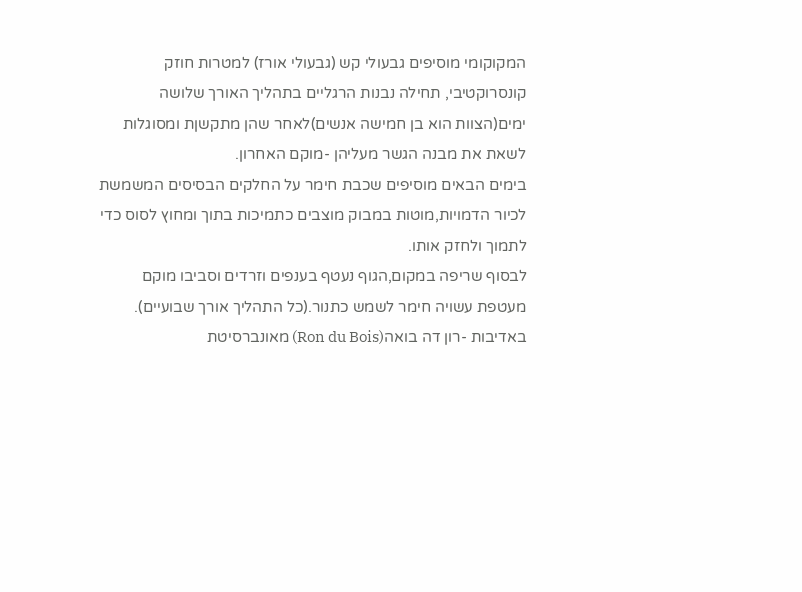המקוקומי מוסיפים גבעולי קש (גבעולי אורז) למטרות חוזק קונסרוקטיבי, תחילה נבנות הרגליים בתהליך האורך שלושה ימים(הצוות הוא בן חמישה אנשים)לאחר שהן מתקשןת ומסוגלות לשאת את מבנה הגשר מעליהן -מוקם האחרון.
בימים הבאים מוסיפים שכבת חימר על החלקים הבסיסים המשמשת לכיור הדמויות,מוטות במבוק מוצבים כתמיכות בתוך ומחוץ לסוס כדי לתמוך ולחזק אותו.
לבסוף שריפה במקום,הגוף נעטף בענפים וזרדים וסביבו מוקם מעטפת עשויה חימר לשמש כתנור.(כל התהליך אורך שבועיים).
באדיבות -רון דה בואה(Ron du Bois) מאונברסיטת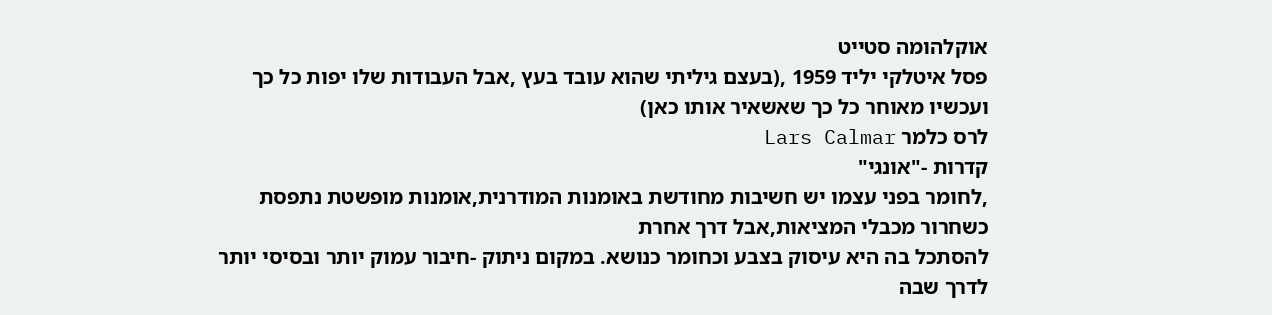אוקלהומה סטייט
פסל איטלקי יליד 1959 ,(בעצם גיליתי שהוא עובד בעץ ,אבל העבודות שלו יפות כל כך
ועכשיו מאוחר כל כך שאשאיר אותו כאן)
לרס כלמר Lars Calmar
קדרות -"אונגי"
,לחומר בפני עצמו יש חשיבות מחודשת באומנות המודרנית,אומנות מופשטת נתפסת כשחרור מכבלי המציאות,אבל דרך אחרת
להסתכל בה היא עיסוק בצבע וכחומר כנושא. במקום ניתוק -חיבור עמוק יותר ובסיסי יותר לדרך שבה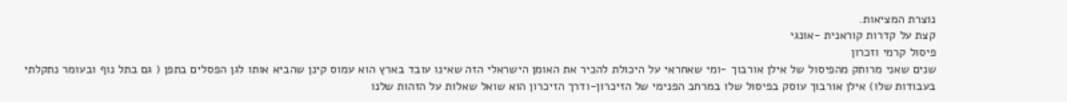נוצרת המציאות.
קצת על קדרות קוראנית -אונגי
פיסול קרמי וזכרון
שנים שאני מרותק מהפיסול של אילן אורבוך -ומי שאחראי על היכולת להכיר את האומן הישראלי הזה שאינו עובד בארץ הוא עמוס קינן שהביא אותו לגן הפסלים בתפן ( גם בתל נוף ובעומר נתקלתי בעבודות שלו) אילן אורבוך עוסק בפיסול שלו במרחב הפנימי של הזיכרון-ודרך הזיכרון הוא שואל שאלות על הזהות שלנו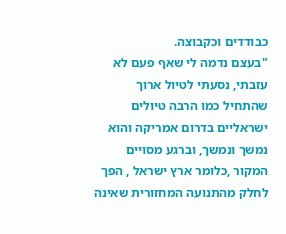כבודדים וכקבוצה.
"בעצם נדמה לי שאף פעם לא עזבתי, נסעתי לטיול ארוך שהתחיל כמו הרבה טיולים ישראליים בדרום אמריקה והוא נמשך ונמשך, וברגע מסויים המקור ,כלומר ארץ ישראל , הפך לחלק מהתנועה המחזורית שאינה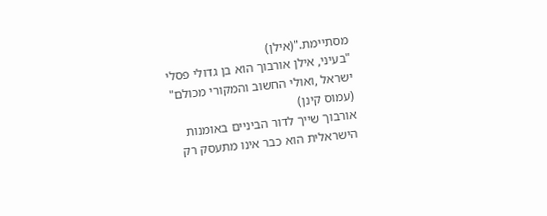מסתיימת."(אילן)
"בעיני, אילן אורבוך הוא בן גדולי פסלי ישראל ,ואולי החשוב והמקורי מכולם" (עמוס קינן)
אורבוך שייך לדור הביניים באומנות הישראלית הוא כבר אינו מתעסק רק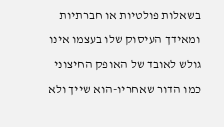בשאלות פולטיות או חברתיות ומאידך העיסוק שלו בעצמו אינו גולש לאובד של האופק החיצוני כמו הדור שאחריו-הוא שייך ולא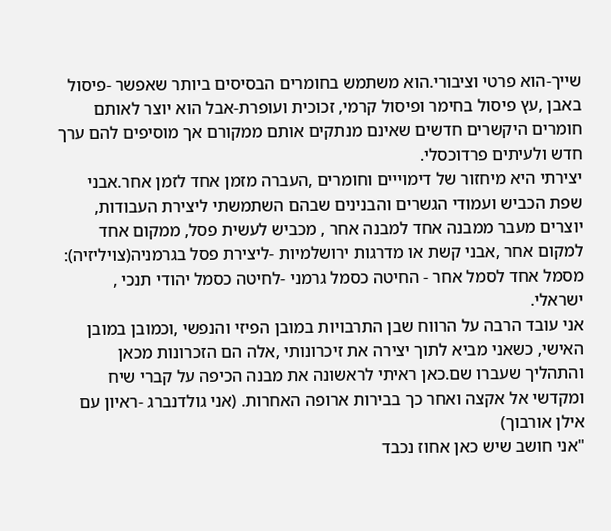שייך-הוא פרטי וציבורי.הוא משתמש בחומרים הבסיסים ביותר שאפשר -פיסול באבן ,עץ פיסול בחימר ופיסול קרמי, זכוכית ועופרת-אבל הוא יוצר לאותם חומרים היקשרים חדשים שאינם מנתקים אותם ממקורם אך מוסיפים להם ערך חדש ולעיתים פרדוכסלי.
יצירתי היא מיחזור של דימוייים וחומרים ,העברה מזמן אחד לזמן אחר.אבני שפת הכביש ועמודי הגשרים והבנינים שבהם השתמשתי ליצירת העבודות, יוצרים מעבר ממבנה אחד למבנה אחר , מכביש לעשית פסל, ממקום אחד למקום אחר ,אבני קשת או מדרגות ירושלמיות -ליצירת פסל בגרמניה(צויליזיה): מסמל אחד לסמל אחר - החיטה כסמל גרמני -לחיטה כסמל יהודי תנכי , ישראלי.
אני עובד הרבה על הרווח שבן התרבויות במובן הפיזי והנפשי ,וכמובן במובן האישי, כשאני מביא לתוך יצירה את זיכרונותי ,אלה הם הזכרונות מכאן והתהליך שעברו שם.כאן ראיתי לראשונה את מבנה הכיפה על קברי שיח ומקדשי אל אקצה ואחר כך בבירות ארופה האחרות. (אני גולדנברג -ראיון עם אילן אורבוך)
"אני חושב שיש כאן אחוז נכבד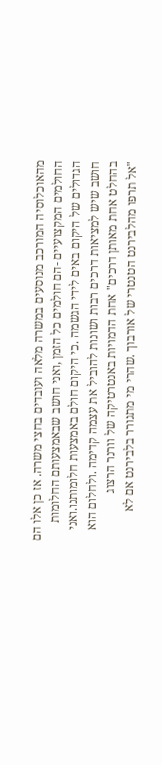מהאוכלוסיה המורכב מנוסעים במשרה מלאה ועובדים בחצי משרה. אז כן אלו הם החולמים המקצועיים -הם חולמים כל הזמן ,ואני חושב שבאמצעותם החלומות הגדולים של היקום באים לידי הגשמה .כי היקום חולם באמצעות חלומותנו.ואני חושב שיש למציאות דרכים רבות ושונות להוביל את עצמה קדימה .ולחלום הוא בהחלט אחת מאותן דרכים" אחת הדמויות באנטרטיקה של וורנר הרצוג
"אל תרפו מהלבירנט הטנטרי של אורבוך .שהרי מי מתגורר בלבירנט אם לא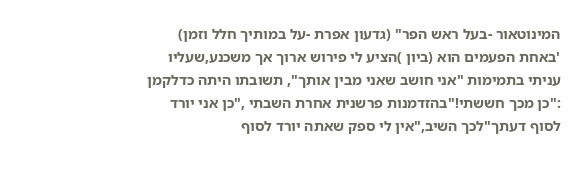המינוטאור -בעל ראש הפר" (גדעון אפרת -על במותיך חלל וזמן)
'באחת הפעמים הוא (ביון )הציע לי פירוש ארוך אך משכנע,שעליו עניתי בתמימות "אני חושב שאני מבין אותך", תשובתו היתה כדלקמן :"כן מכך חששתי!"בהזדמנות פרשנית אחרת השבתי ,"כן אני יורד לסוף דעתך"לכך השיב,"אין לי ספק שאתה יורד לסוף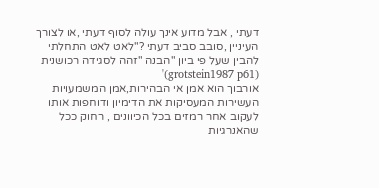דעתי , אבל מדוע אינך עולה לסוף דעתי ,או לצורך העיניין ,סובב סביב דעתי ?"לאט לאט התחלתי להבין שעל פי ביון "הבנה "זהה לסגידה רכושנית (grotstein1987 p61)'
אורבוך הוא אמן אי הבהירות,אמן המשמעויות העשירות המעסיקות את הדימיון ודוחפות אותו לעקוב אחר רמזים בכל הכיוונים , רחוק ככל שהאנרגיות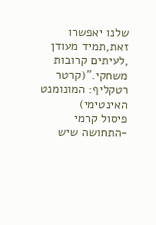שלנו יאפשרו זאת,תמיד מעודן ,לעיתים קרובות משחקי."(קרטר רטקליף: המונומנט האינטימי)
פיסול קרמי -התחושה שיש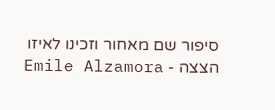סיפור שם מאחור וזכינו לאיזו הצצה - Emile Alzamora